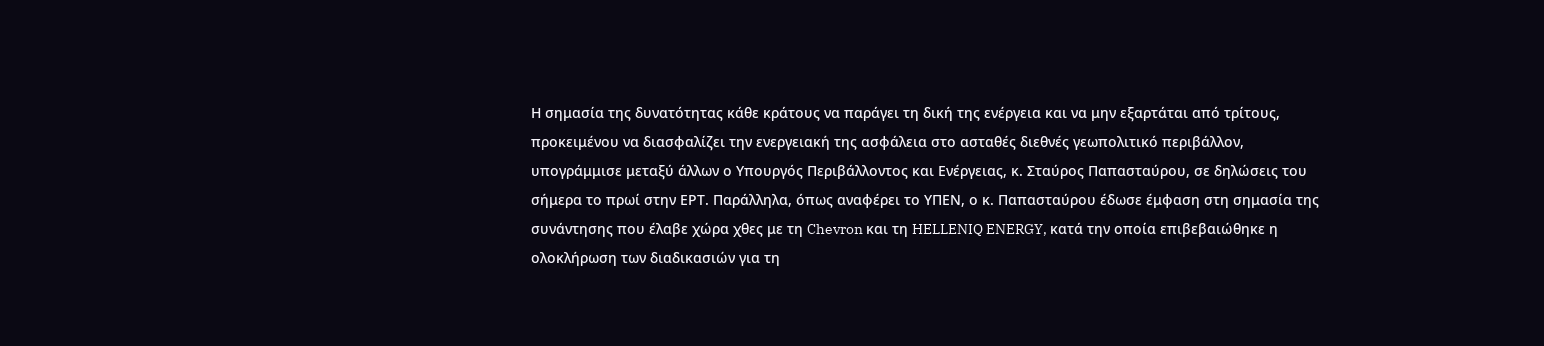Η σημασία της δυνατότητας κάθε κράτους να παράγει τη δική της ενέργεια και να μην εξαρτάται από τρίτους, προκειμένου να διασφαλίζει την ενεργειακή της ασφάλεια στο ασταθές διεθνές γεωπολιτικό περιβάλλον, υπογράμμισε μεταξύ άλλων ο Υπουργός Περιβάλλοντος και Ενέργειας, κ. Σταύρος Παπασταύρου, σε δηλώσεις του σήμερα το πρωί στην ΕΡΤ. Παράλληλα, όπως αναφέρει το ΥΠΕΝ, ο κ. Παπασταύρου έδωσε έμφαση στη σημασία της συνάντησης που έλαβε χώρα χθες με τη Chevron και τη HELLENIQ ENERGY, κατά την οποία επιβεβαιώθηκε η ολοκλήρωση των διαδικασιών για τη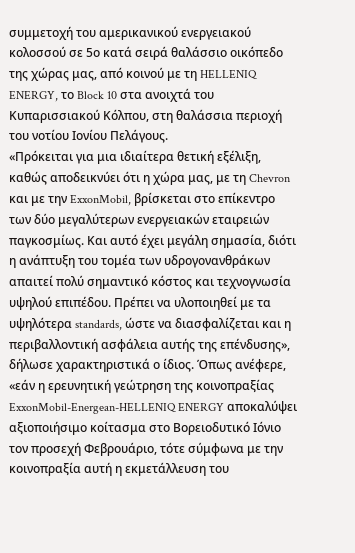συμμετοχή του αμερικανικού ενεργειακού κολοσσού σε 5ο κατά σειρά θαλάσσιο οικόπεδο της χώρας μας, από κοινού με τη HELLENIQ ENERGY, το Block 10 στα ανοιχτά του Κυπαρισσιακού Κόλπου, στη θαλάσσια περιοχή του νοτίου Ιονίου Πελάγους.
«Πρόκειται για μια ιδιαίτερα θετική εξέλιξη, καθώς αποδεικνύει ότι η χώρα μας, με τη Chevron και με την ExxonMobil, βρίσκεται στο επίκεντρο των δύο μεγαλύτερων ενεργειακών εταιρειών παγκοσμίως. Και αυτό έχει μεγάλη σημασία, διότι η ανάπτυξη του τομέα των υδρογονανθράκων απαιτεί πολύ σημαντικό κόστος και τεχνογνωσία υψηλού επιπέδου. Πρέπει να υλοποιηθεί με τα υψηλότερα standards, ώστε να διασφαλίζεται και η περιβαλλοντική ασφάλεια αυτής της επένδυσης», δήλωσε χαρακτηριστικά ο ίδιος. Όπως ανέφερε, «εάν η ερευνητική γεώτρηση της κοινοπραξίας ExxonMobil-Energean-HELLENIQ ENERGY αποκαλύψει αξιοποιήσιμο κοίτασμα στο Βορειοδυτικό Ιόνιο τον προσεχή Φεβρουάριο, τότε σύμφωνα με την κοινοπραξία αυτή η εκμετάλλευση του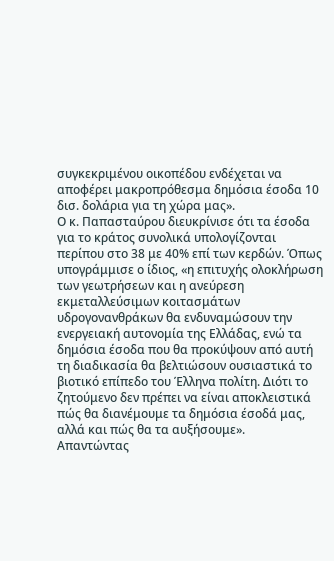συγκεκριμένου οικοπέδου ενδέχεται να αποφέρει μακροπρόθεσμα δημόσια έσοδα 10 δισ. δολάρια για τη χώρα μας».
Ο κ. Παπασταύρου διευκρίνισε ότι τα έσοδα για το κράτος συνολικά υπολογίζονται περίπου στο 38 με 40% επί των κερδών. Όπως υπογράμμισε ο ίδιος, «η επιτυχής ολοκλήρωση των γεωτρήσεων και η ανεύρεση εκμεταλλεύσιμων κοιτασμάτων υδρογονανθράκων θα ενδυναμώσουν την ενεργειακή αυτονομία της Ελλάδας, ενώ τα δημόσια έσοδα που θα προκύψουν από αυτή τη διαδικασία θα βελτιώσουν ουσιαστικά το βιοτικό επίπεδο του Έλληνα πολίτη. Διότι το ζητούμενο δεν πρέπει να είναι αποκλειστικά πώς θα διανέμουμε τα δημόσια έσοδά μας, αλλά και πώς θα τα αυξήσουμε».
Απαντώντας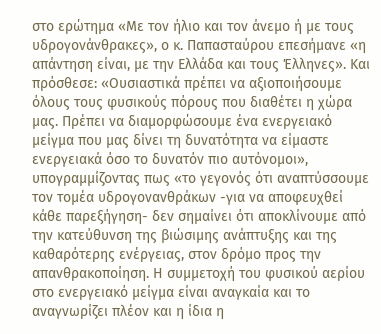στο ερώτημα «Με τον ήλιο και τον άνεμο ή με τους υδρογονάνθρακες», ο κ. Παπασταύρου επεσήμανε «η απάντηση είναι, με την Ελλάδα και τους Έλληνες». Και πρόσθεσε: «Ουσιαστικά πρέπει να αξιοποιήσουμε όλους τους φυσικούς πόρους που διαθέτει η χώρα μας. Πρέπει να διαμορφώσουμε ένα ενεργειακό μείγμα που μας δίνει τη δυνατότητα να είμαστε ενεργειακά όσο το δυνατόν πιο αυτόνομοι», υπογραμμίζοντας πως «το γεγονός ότι αναπτύσσουμε τον τομέα υδρογονανθράκων -για να αποφευχθεί κάθε παρεξήγηση- δεν σημαίνει ότι αποκλίνουμε από την κατεύθυνση της βιώσιμης ανάπτυξης και της καθαρότερης ενέργειας, στον δρόμο προς την απανθρακοποίηση. Η συμμετοχή του φυσικού αερίου στο ενεργειακό μείγμα είναι αναγκαία και το αναγνωρίζει πλέον και η ίδια η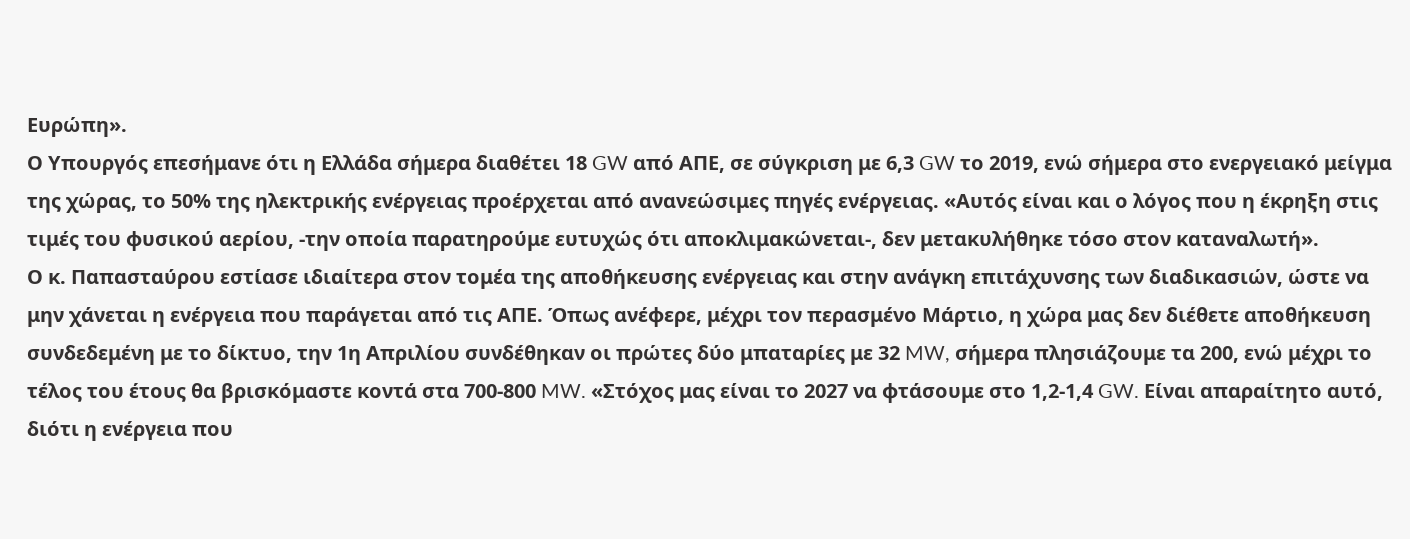Ευρώπη».
Ο Υπουργός επεσήμανε ότι η Ελλάδα σήμερα διαθέτει 18 GW από ΑΠΕ, σε σύγκριση με 6,3 GW το 2019, ενώ σήμερα στο ενεργειακό μείγμα της χώρας, το 50% της ηλεκτρικής ενέργειας προέρχεται από ανανεώσιμες πηγές ενέργειας. «Αυτός είναι και ο λόγος που η έκρηξη στις τιμές του φυσικού αερίου, -την οποία παρατηρούμε ευτυχώς ότι αποκλιμακώνεται-, δεν μετακυλήθηκε τόσο στον καταναλωτή».
Ο κ. Παπασταύρου εστίασε ιδιαίτερα στον τομέα της αποθήκευσης ενέργειας και στην ανάγκη επιτάχυνσης των διαδικασιών, ώστε να μην χάνεται η ενέργεια που παράγεται από τις ΑΠΕ. Όπως ανέφερε, μέχρι τον περασμένο Μάρτιο, η χώρα μας δεν διέθετε αποθήκευση συνδεδεμένη με το δίκτυο, την 1η Απριλίου συνδέθηκαν οι πρώτες δύο μπαταρίες με 32 MW, σήμερα πλησιάζουμε τα 200, ενώ μέχρι το τέλος του έτους θα βρισκόμαστε κοντά στα 700-800 MW. «Στόχος μας είναι το 2027 να φτάσουμε στο 1,2-1,4 GW. Είναι απαραίτητο αυτό, διότι η ενέργεια που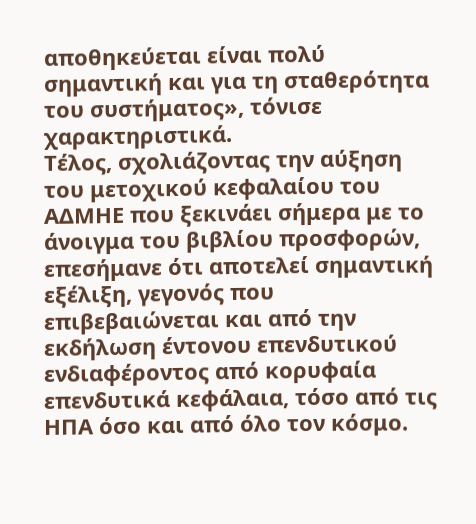αποθηκεύεται είναι πολύ σημαντική και για τη σταθερότητα του συστήματος», τόνισε χαρακτηριστικά.
Τέλος, σχολιάζοντας την αύξηση του μετοχικού κεφαλαίου του ΑΔΜΗΕ που ξεκινάει σήμερα με το άνοιγμα του βιβλίου προσφορών, επεσήμανε ότι αποτελεί σημαντική εξέλιξη, γεγονός που επιβεβαιώνεται και από την εκδήλωση έντονου επενδυτικού ενδιαφέροντος από κορυφαία επενδυτικά κεφάλαια, τόσο από τις ΗΠΑ όσο και από όλο τον κόσμο.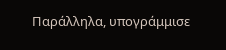Παράλληλα, υπογράμμισε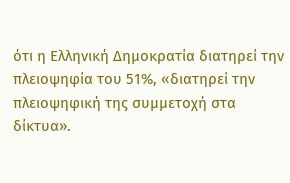ότι η Ελληνική Δημοκρατία διατηρεί την πλειοψηφία του 51%, «διατηρεί την πλειοψηφική της συμμετοχή στα δίκτυα».